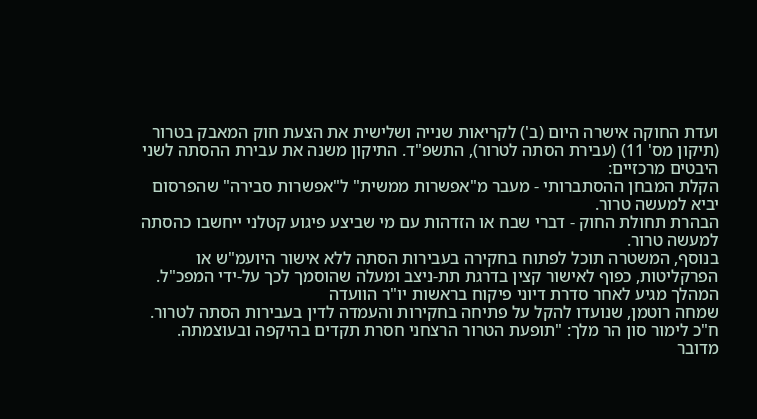ועדת החוקה אישרה היום (ב') לקריאות שנייה ושלישית את הצעת חוק המאבק בטרור (תיקון מס' 11) (עבירת הסתה לטרור), התשפ"ד. התיקון משנה את עבירת ההסתה לשני היבטים מרכזיים:
הקלת המבחן ההסתברותי - מעבר מ"אפשרות ממשית" ל"אפשרות סבירה" שהפרסום יביא למעשה טרור.
הבהרת תחולת החוק - דברי שבח או הזדהות עם מי שביצע פיגוע קטלני ייחשבו כהסתה למעשה טרור.
בנוסף, המשטרה תוכל לפתוח בחקירה בעבירות הסתה ללא אישור היועמ"ש או הפרקליטות, כפוף לאישור קצין בדרגת תת-ניצב ומעלה שהוסמך לכך על-ידי המפכ"ל.
המהלך מגיע לאחר סדרת דיוני פיקוח בראשות יו"ר הוועדה
שמחה רוטמן, שנועדו להקל על פתיחה בחקירות והעמדה לדין בעבירות הסתה לטרור.
ח"כ לימור סון הר מלך: "תופעת הטרור הרצחני חסרת תקדים בהיקפה ובעוצמתה. מדובר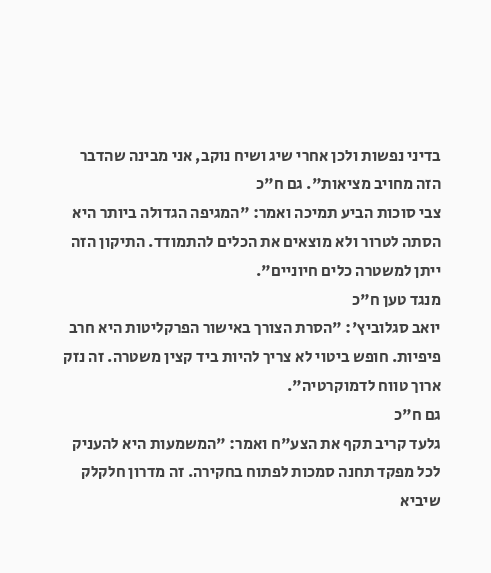בדיני נפשות ולכן אחרי שיג ושיח נוקב, אני מבינה שהדבר הזה מחויב מציאות". גם ח"כ
צבי סוכות הביע תמיכה ואמר: "המגיפה הגדולה ביותר היא הסתה לטרור ולא מוצאים את הכלים להתמודד. התיקון הזה ייתן למשטרה כלים חיוניים".
מנגד טען ח"כ
יואב סגלוביץ': "הסרת הצורך באישור הפרקליטות היא חרב פיפיות. חופש ביטוי לא צריך להיות ביד קצין משטרה. זה נזק ארוך טווח לדמוקרטיה".
גם ח"כ
גלעד קריב תקף את הצע"ח ואמר: "המשמעות היא להעניק לכל מפקד תחנה סמכות לפתוח בחקירה. זה מדרון חלקלק שיביא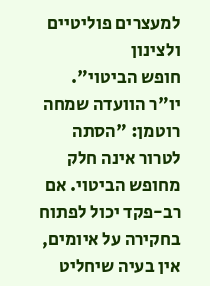למעצרים פוליטיים ולצינון
חופש הביטוי".
יו"ר הוועדה שמחה רוטמן: "הסתה לטרור אינה חלק מחופש הביטוי. אם רב-פקד יכול לפתוח בחקירה על איומים, אין בעיה שיחליט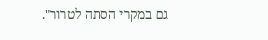גם במקרי הסתה לטרור".